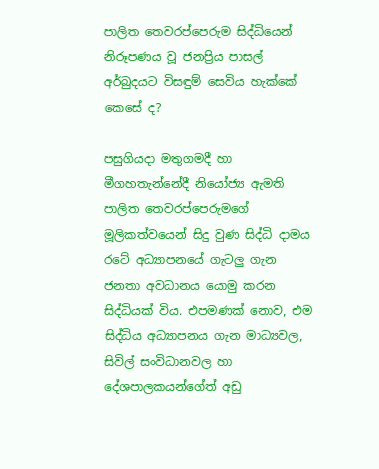පාලිත තෙවරප්පෙරුම සිද්ධියෙන් නිරූපණය වූ ජනප්‍රිය පාසල් අර්බුදයට විසඳුම් සෙවිය හැක්කේ කෙසේ ද?

පසුගියදා මතුගමදී හා මීගහතැන්නේදී නියෝජ්‍ය ඇමති පාලිත තෙවරප්පෙරුමගේ මූලිකත්වයෙන් සිදු වුණ සිද්ධි දාමය රටේ අධ්‍යාපනයේ ගැටලු ගැන ජනතා අවධානය යොමු කරන සිද්ධියක් විය. එපමණක් නොව, එම සිද්ධිය අධ්‍යාපනය ගැන මාධ්‍යවල, සිවිල් සංවිධානවල හා දේශපාලකයන්ගේත් අඩු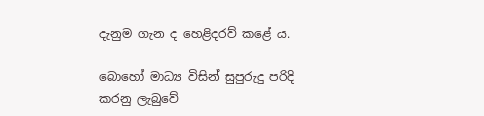දැනුම ගැන ද හෙළිදරව් කළේ ය.

බොහෝ මාධ්‍ය විසින් සුපුරුදු පරිදි කරනු ලැබුවේ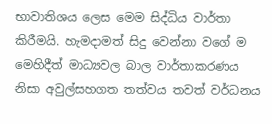භාවාතිශය ලෙස මෙම සිද්ධිය වාර්තා කිරීමයි. හැමදාමත් සිදු වෙන්නා වගේ ම මෙහිදීත් මාධ්‍යවල බාල වාර්තාකරණය නිසා අවුල්සහගත තත්වය තවත් වර්ධනය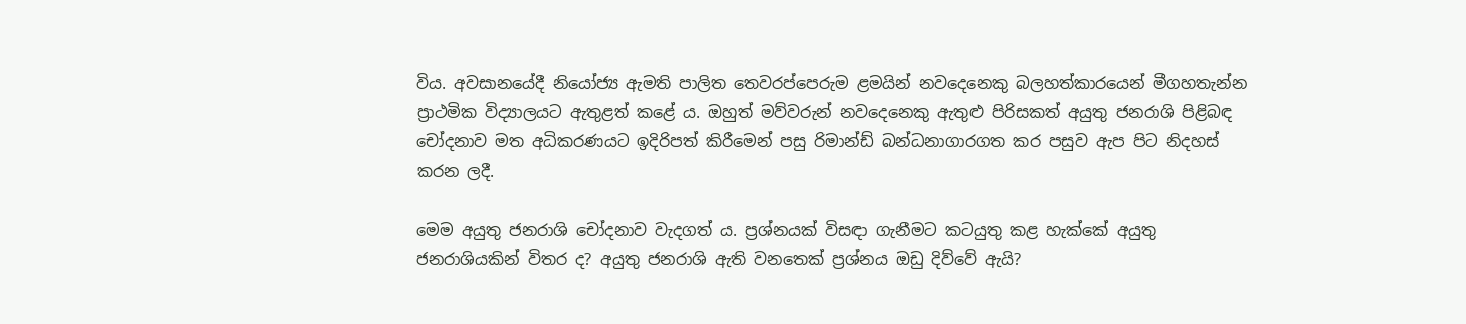විය. අවසානයේදී නියෝජ්‍ය ඇමති පාලිත තෙවරප්පෙරුම ළමයින් නවදෙනෙකු බලහත්කාරයෙන් මීගහතැන්න ප්‍රාථමික විද්‍යාලයට ඇතුළත් කළේ ය. ඔහුත් මව්වරුන් නවදෙනෙකු ඇතුළු පිරිසකත් අයුතු ජනරාශි පිළිබඳ චෝදනාව මත අධිකරණයට ඉදිරිපත් කිරීමෙන් පසු රිමාන්ඩ් බන්ධනාගාරගත කර පසුව ඇප පිට නිදහස් කරන ලදී.

මෙම අයුතු ජනරාශි චෝදනාව වැදගත් ය. ප්‍රශ්නයක් විසඳා ගැනීමට කටයුතු කළ හැක්කේ අයුතු ජනරාශියකින් විතර ද? අයුතු ජනරාශි ඇති වනතෙක් ප්‍රශ්නය ඔඩු දිව්වේ ඇයි?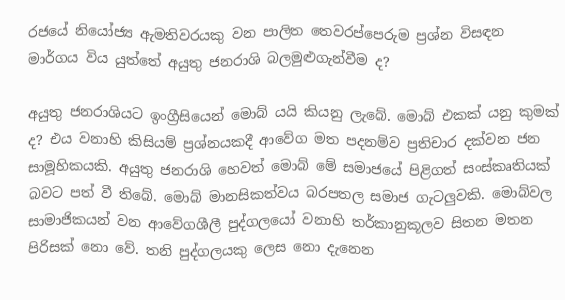රජයේ නියෝජ්‍ය ඇමතිවරයකු වන පාලිත තෙවරප්පෙරුම ප්‍රශ්න විසඳන මාර්ගය විය යුත්තේ අයුතු ජනරාශි බලමුළුගැන්වීම ද?

අයුතු ජනරාශියට ඉංග්‍රීසියෙන් මොබ් යයි කියනු ලැබේ. මොබ් එකක් යනු කුමක් ද? එය වනාහි කිසියම් ප්‍ර‍ශ්නයකදී ආවේග මත පදනම්ව ප්‍ර‍තිචාර දක්වන ජන සාමූහිකයකි. අයුතු ජනරාශි හෙවත් මොබ් මේ සමාජයේ පිළිගත් සංස්කෘතියක් බවට පත් වී තිබේ. මොබ් මානසිකත්වය බරපතල සමාජ ගැටලුවකි. මොබ්වල සාමාජිකයන් වන ආවේගශීලී පුද්ගලයෝ වනාහි තර්කානුකූලව සිතන මතන පිරිසක් නො වේ. තනි පුද්ගලයකු ලෙස නො දැනෙන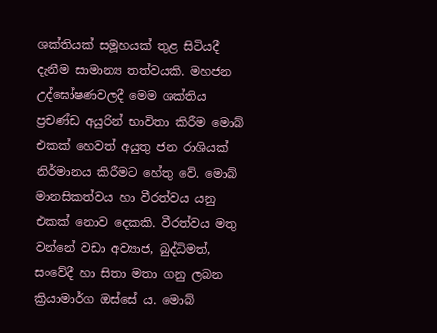ශක්තියක් සමූහයක් තුළ සිටියදී දැනීම සාමාන්‍ය තත්වයකි. මහජන උද්ඝෝෂණවලදී මෙම ශක්තිය ප්‍රචණ්ඩ අයුරින් භාවිතා කිරීම මොබ් එකක් හෙවත් අයුතු ජන රාශියක් නිර්මානය කිරීමට හේතු වේ. මොබ් මානසිකත්වය හා වීරත්වය යනු එකක් නොව දෙකකි. වීරත්වය මතු වන්නේ වඩා අව්‍යාජ, බුද්ධිමත්, සංවේදී හා සිතා මතා ගනු ලබන ක්‍රියාමාර්ග ඔස්සේ ය. මොබ්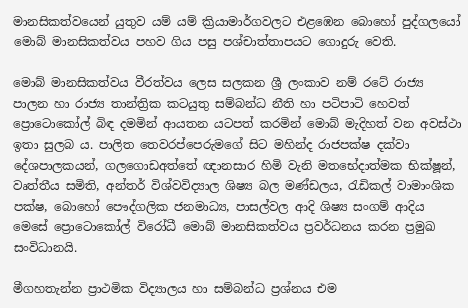මානසිකත්වයෙන් යුතුව යම් යම් ක්‍රියාමාර්ගවලට එළඹෙන බොහෝ පුද්ගලයෝ මොබ් මානසිකත්වය පහව ගිය පසු පශ්චාත්තාපයට ගොදුරු වෙති.

මොබ් මානසිකත්වය වීරත්වය ලෙස සලකන ශ්‍රී ලංකාව නම් රටේ රාජ්‍ය පාලන හා රාජ්‍ය තාන්ත්‍රික කටයුතු සම්බන්ධ නීති හා පටිපාටි හෙවත් ප්‍රොටොකෝල් බිඳ දමමින් ආයතන යටපත් කරමින් මොබ් මැදිහත් වන අවස්ථා ඉතා සුලබ ය. පාලිත තෙවරප්පෙරුමගේ සිට මහින්ද රාජපක්ෂ දක්වා දේශපාලකයන්, ගලගොඩඅත්තේ ඥානසාර හිමි වැනි මතභේදාත්මක භික්ෂූන්, වෘත්තීය සමිති, අන්තර් විශ්වවිද්‍යාල ශිෂ්‍ය බල මණ්ඩලය, රැඩිකල් වාමාංශික පක්ෂ, බොහෝ පෞද්ගලික ජනමාධ්‍ය, පාසල්වල ආදි ශිෂ්‍ය සංගම් ආදිය මෙසේ ප්‍රොටොකෝල් විරෝධී මොබ් මානසිකත්වය ප්‍රවර්ධනය කරන ප්‍රමුඛ සංවිධානයි.

මීගහතැන්න ප්‍රාථමික විද්‍යාලය හා සම්බන්ධ ප්‍රශ්නය එම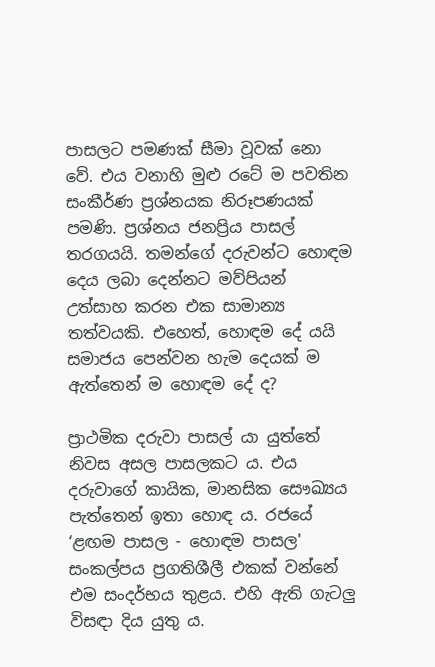පාසලට පමණක් සීමා වූවක් නො වේ. එය වනාහි මුළු රටේ ම පවතින සංකීර්ණ ප්‍රශ්නයක නිරූපණයක් පමණි. ප්‍රශ්නය ජනප්‍රිය පාසල් තරගයයි. තමන්ගේ දරුවන්ට හොඳම දෙය ලබා දෙන්නට මව්පියන් උත්සාහ කරන එක සාමාන්‍ය තත්වයකි. එහෙත්, හොඳම දේ යයි සමාජය පෙන්වන හැම දෙයක් ම ඇත්තෙන් ම හොඳම දේ ද?

ප්‍රාථමික දරුවා පාසල් යා යුත්තේ නිවස අසල පාසලකට ය. එය දරුවාගේ කායික, මානසික සෞඛ්‍යය පැත්තෙන් ඉතා හොඳ ය. රජයේ ‘ළඟම පාසල - හොඳම පාසල' සංකල්පය ප්‍ර‍ගතිශීලී එකක් වන්නේ එම සංදර්භය තුළය. එහි ඇති ගැටලු විසඳා දිය යුතු ය.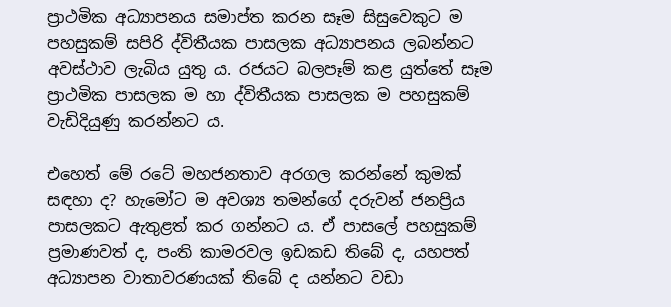ප්‍රාථමික අධ්‍යාපනය සමාප්ත කරන සෑම සිසුවෙකුට ම පහසුකම් සපිරි ද්විතීයක පාසලක අධ්‍යාපනය ලබන්නට අවස්ථාව ලැබිය යුතු ය. රජයට බලපෑම් කළ යුත්තේ සෑම ප්‍රාථමික පාසලක ම හා ද්විතීයක පාසලක ම පහසුකම් වැඩිදියුණු කරන්නට ය.

එහෙත් මේ රටේ මහජනතාව අරගල කරන්නේ කුමක් සඳහා ද? හැමෝට ම අවශ්‍ය තමන්ගේ දරුවන් ජනප්‍රිය පාසලකට ඇතුළත් කර ගන්නට ය. ඒ පාසලේ පහසුකම් ප්‍ර‍මාණවත් ද, පංති කාමරවල ඉඩකඩ තිබේ ද, යහපත් අධ්‍යාපන වාතාවරණයක් තිබේ ද යන්නට වඩා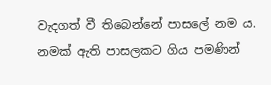වැදගත් වී තිබෙන්නේ පාසලේ නම ය. නමක් ඇති පාසලකට ගිය පමණින්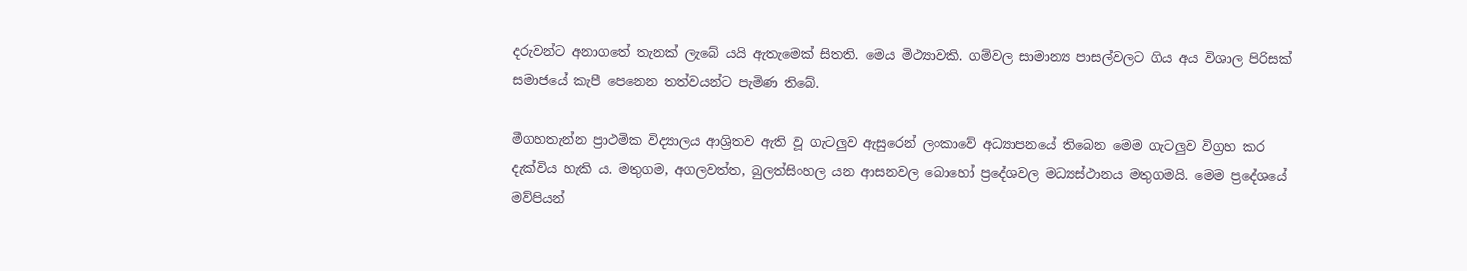දරුවන්ට අනාගතේ තැනක් ලැබේ යයි ඇතැමෙක් සිතති. මෙය මිථ්‍යාවකි. ගම්වල සාමාන්‍ය පාසල්වලට ගිය අය විශාල පිරිසක් සමාජයේ කැපී පෙනෙන තත්වයන්ට පැමිණ තිබේ.

මීගහතැන්න ප්‍රාථමික විද්‍යාලය ආශ්‍රිතව ඇති වූ ගැටලුව ඇසුරෙන් ලංකාවේ අධ්‍යාපනයේ තිබෙන මෙම ගැටලුව විග්‍ර‍හ කර දැක්විය හැකි ය. මතුගම, අගලවත්ත, බුලත්සිංහල යන ආසනවල බොහෝ ප්‍රදේශවල මධ්‍යස්ථානය මතුගමයි. මෙම ප්‍රදේශයේ මව්පියන්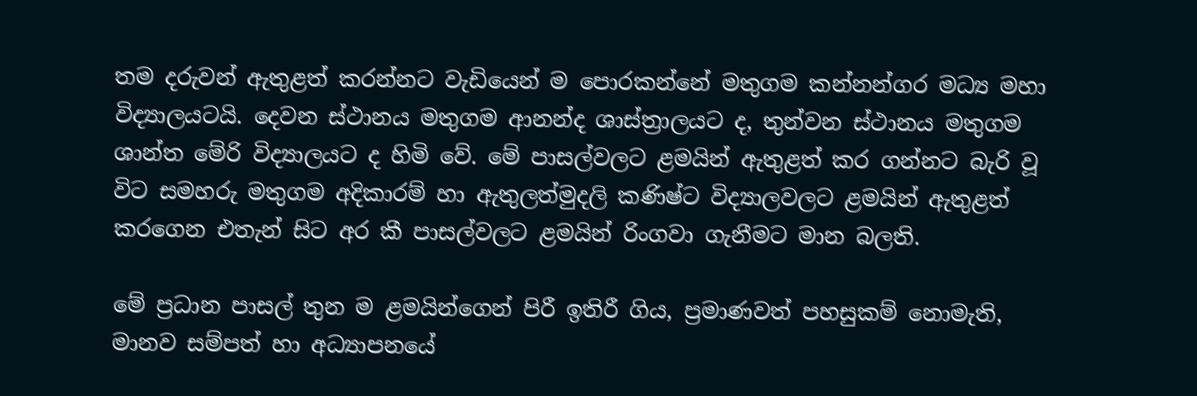තම දරුවන් ඇතුළත් කරන්නට වැඩියෙන් ම පොරකන්නේ මතුගම කන්නන්ගර මධ්‍ය මහා විද්‍යාලයටයි. දෙවන ස්ථානය මතුගම ආනන්ද ශාස්ත්‍රාලයට ද, තුන්වන ස්ථානය මතුගම ශාන්ත මේරි විද්‍යාලයට ද හිමි වේ. මේ පාසල්වලට ළමයින් ඇතුළත් කර ගන්නට බැරි වූ විට සමහරු මතුගම අදිකාරම් හා ඇතුලත්මුදලි කණිෂ්ට විද්‍යාලවලට ළමයින් ඇතුළත් කරගෙන එතැන් සිට අර කී පාසල්වලට ළමයින් රිංගවා ගැනීමට මාන බලති.

මේ ප්‍රධාන පාසල් තුන ම ළමයින්ගෙන් පිරී ඉතිරී ගිය, ප්‍රමාණවත් පහසුකම් නොමැති, මානව සම්පත් හා අධ්‍යාපනයේ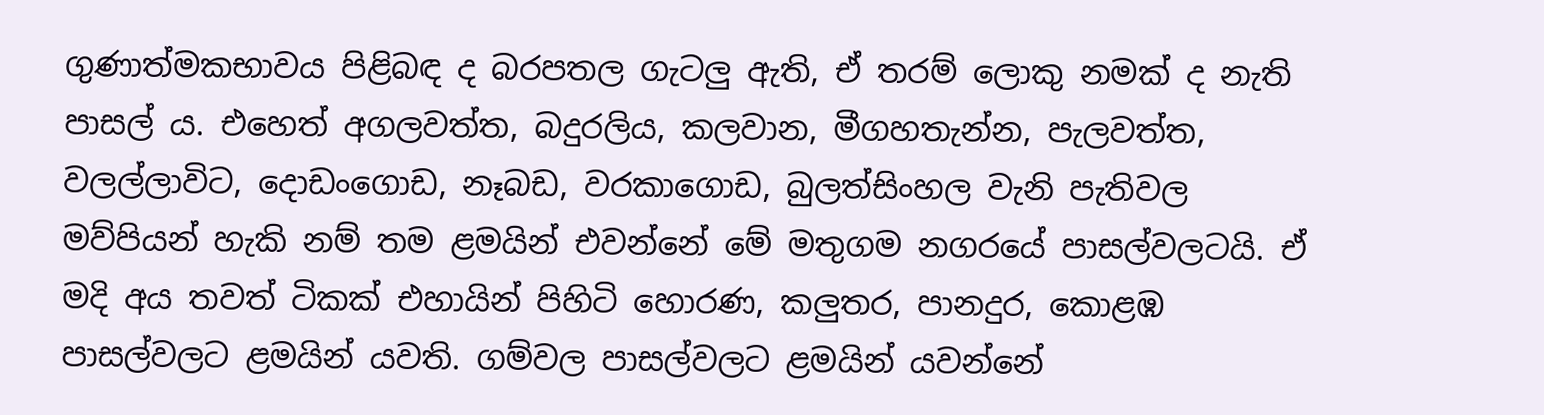ගුණාත්මකභාවය පිළිබඳ ද බරපතල ගැටලු ඇති, ඒ තරම් ලොකු නමක් ද නැති පාසල් ය. එහෙත් අගලවත්ත, බදුරලිය, කලවාන, මීගහතැන්න, පැලවත්ත, වලල්ලාවිට, දොඩංගොඩ, නෑබඩ, වරකාගොඩ, බුලත්සිංහල වැනි පැතිවල මව්පියන් හැකි නම් තම ළමයින් එවන්නේ මේ මතුගම නගරයේ පාසල්වලටයි. ඒ මදි අය තවත් ටිකක් එහායින් පිහිටි හොරණ, කලුතර, පානදුර, කොළඹ පාසල්වලට ළමයින් යවති. ගම්වල පාසල්වලට ළමයින් යවන්නේ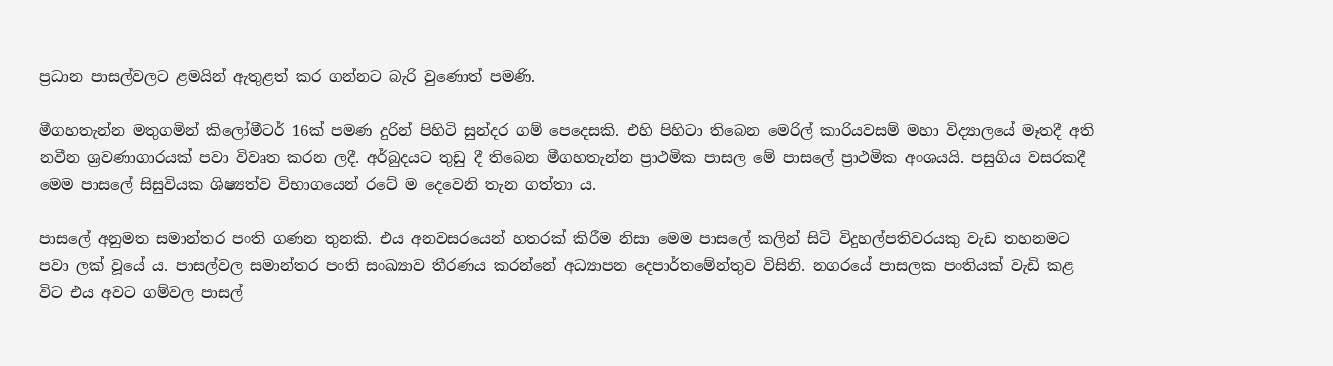ප්‍ර‍ධාන පාසල්වලට ළමයින් ඇතුළත් කර ගන්නට බැරි වුණොත් පමණි.

මීගහතැන්න මතුගමින් කිලෝමීටර් 16ක් පමණ දුරින් පිහිටි සුන්දර ගම් පෙදෙසකි. එහි පිහිටා තිබෙන මෙරිල් කාරියවසම් මහා විද්‍යාලයේ මෑතදී අති නවීන ශ්‍රවණාගාරයක් පවා විවෘත කරන ලදී. අර්බුදයට තුඩු දී තිබෙන මීගහතැන්න ප්‍රාථමික පාසල මේ පාසලේ ප්‍රාථමික අංශයයි. පසුගිය වසරකදී මෙම පාසලේ සිසුවියක ශිෂ්‍යත්ව විභාගයෙන් රටේ ම දෙවෙනි තැන ගත්තා ය.

පාසලේ අනුමත සමාන්තර පංති ගණන තුනකි. එය අනවසරයෙන් හතරක් කිරීම නිසා මෙම පාසලේ කලින් සිටි විදුහල්පතිවරයකු වැඩ තහනමට පවා ලක් වූයේ ය. පාසල්වල සමාන්තර පංති සංඛ්‍යාව තීරණය කරන්නේ අධ්‍යාපන දෙපාර්තමේන්තුව විසිනි. නගරයේ පාසලක පංතියක් වැඩි කළ විට එය අවට ගම්වල පාසල්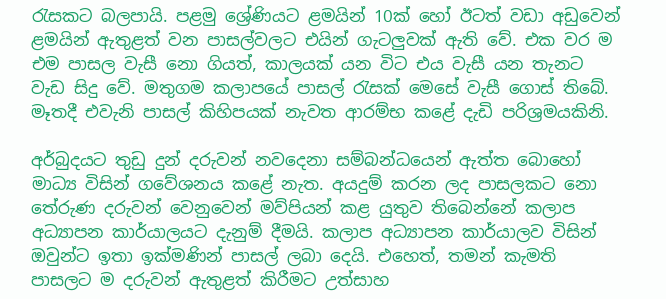රැසකට බලපායි. පළමු ශ්‍රේණියට ළමයින් 10ක් හෝ ඊටත් වඩා අඩුවෙන් ළමයින් ඇතුළත් වන පාසල්වලට එයින් ගැටලුවක් ඇති වේ. එක වර ම එම පාසල වැසී නො ගියත්, කාලයක් යන විට එය වැසී යන තැනට වැඩ සිදු වේ. මතුගම කලාපයේ පාසල් රැසක් මෙසේ වැසී ගොස් තිබේ. මෑතදී එවැනි පාසල් කිහිපයක් නැවත ආරම්භ කළේ දැඩි පරිශ්‍ර‍මයකිනි.

අර්බුදයට තුඩු දුන් දරුවන් නවදෙනා සම්බන්ධයෙන් ඇත්ත බොහෝ මාධ්‍ය විසින් ගවේශනය කළේ නැත. අයදුම් කරන ලද පාසලකට නො තේරුණ දරුවන් වෙනුවෙන් මව්පියන් කළ යුතුව තිබෙන්නේ කලාප අධ්‍යාපන කාර්යාලයට දැනුම් දීමයි. කලාප අධ්‍යාපන කාර්යාලව විසින් ඔවුන්ට ඉතා ඉක්මණින් පාසල් ලබා දෙයි. එහෙත්, තමන් කැමති පාසලට ම දරුවන් ඇතුළත් කිරීමට උත්සාහ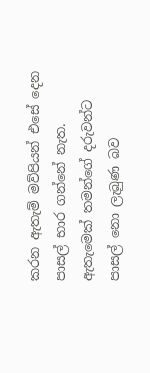කරන ඇතැම් මව්පියන් එසේ දෙන පාසල් භාර ගන්නේ නැත. ඇතැමෙක් තමන්ගේ දරුවන්ට පාසල් නො ලැබුණ බව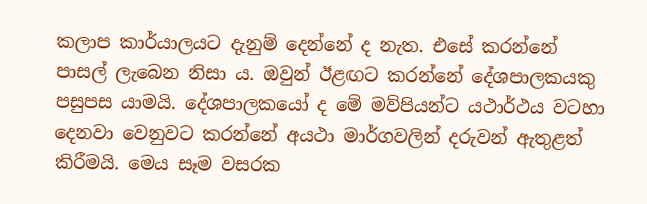කලාප කාර්යාලයට දැනුම් දෙන්නේ ද නැත. එසේ කරන්නේ පාසල් ලැබෙන නිසා ය. ඔවුන් ඊළඟට කරන්නේ දේශපාලකයකු පසුපස යාමයි. දේශපාලකයෝ ද මේ මව්පියන්ට යථාර්ථය වටහා දෙනවා වෙනුවට කරන්නේ අයථා මාර්ගවලින් දරුවන් ඇතුළත් කිරීමයි. මෙය සෑම වසරක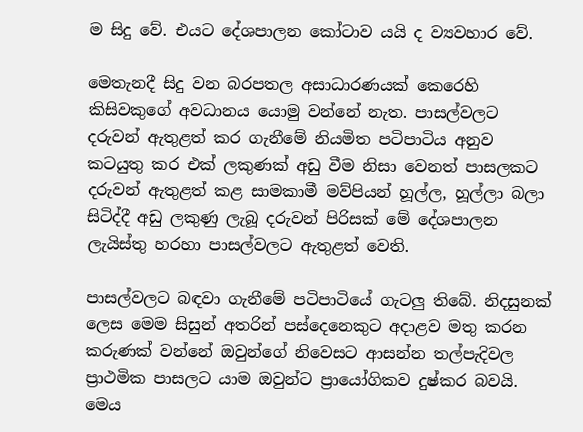ම සිදු වේ. එයට දේශපාලන කෝටාව යයි ද ව්‍යවහාර වේ.

මෙතැනදී සිදු වන බරපතල අසාධාරණයක් කෙරෙහි කිසිවකුගේ අවධානය යොමු වන්නේ නැත. පාසල්වලට දරුවන් ඇතුළත් කර ගැනීමේ නියමිත පටිපාටිය අනුව කටයුතු කර එක් ලකුණක් අඩු වීම නිසා වෙනත් පාසලකට දරුවන් ඇතුළත් කළ සාමකාමී මව්පියන් හූල්ල, හූල්ලා බලා සිටිද්දී අඩු ලකුණු ලැබූ දරුවන් පිරිසක් මේ දේශපාලන ලැයිස්තු හරහා පාසල්වලට ඇතුළත් වෙති.

පාසල්වලට බඳවා ගැනීමේ පටිපාටියේ ගැටලු තිබේ. නිදසුනක් ලෙස මෙම සිසුන් අතරින් පස්දෙනෙකුට අදාළව මතු කරන කරුණක් වන්නේ ඔවුන්ගේ නිවෙසට ආසන්න තල්පැදිවල ප්‍රාථමික පාසලට යාම ඔවුන්ට ප්‍රායෝගිකව දුෂ්කර බවයි. මෙය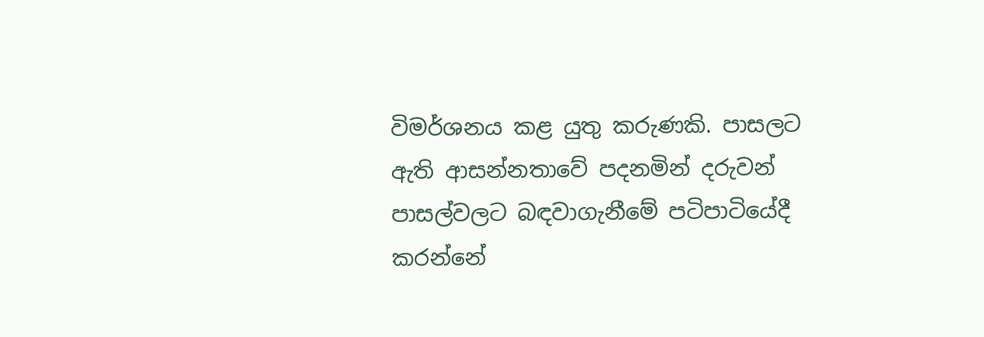විමර්ශනය කළ යුතු කරුණකි. පාසලට ඇති ආසන්නතාවේ පදනමින් දරුවන් පාසල්වලට බඳවාගැනීමේ පටිපාටියේදී කරන්නේ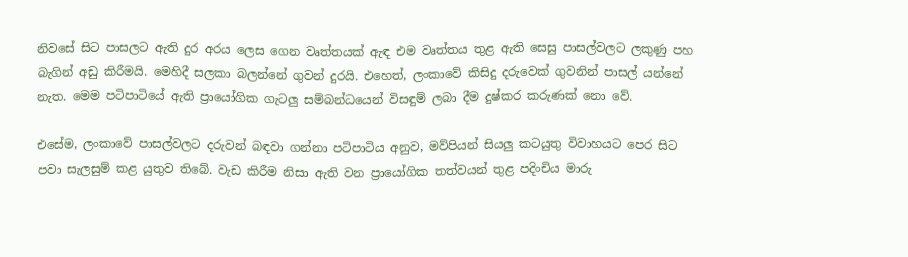නිවසේ සිට පාසලට ඇති දුර අරය ලෙස ගෙන වෘත්තයක් ඇඳ එම වෘත්තය තුළ ඇති සෙසු පාසල්වලට ලකුණු පහ බැගින් අඩු කිරීමයි. මෙහිදී සලකා බලන්නේ ගුවන් දුරයි. එහෙත්, ලංකාවේ කිසිදු දරුවෙක් ගුවනින් පාසල් යන්නේ නැත. මෙම පටිපාටියේ ඇති ප්‍රායෝගික ගැටලු සම්බන්ධයෙන් විසඳුම් ලබා දීම දුෂ්කර කරුණක් නො වේ.

එසේම, ලංකාවේ පාසල්වලට දරුවන් බඳවා ගන්නා පටිපාටිය අනුව, මව්පියන් සියලු කටයුතු විවාහයට පෙර සිට පවා සැලසුම් කළ යුතුව තිබේ. වැඩ කිරීම නිසා ඇති වන ප්‍රායෝගික තත්වයන් තුළ පදිංචිය මාරු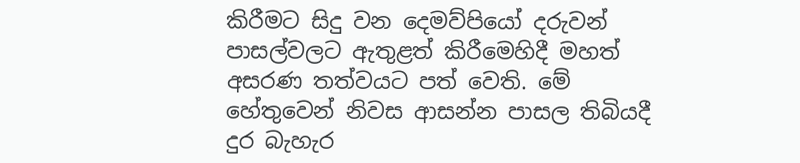කිරීමට සිදු වන දෙමව්පියෝ දරුවන් පාසල්වලට ඇතුළත් කිරීමෙහිදී මහත් අසරණ තත්වයට පත් වෙති. මේ හේතුවෙන් නිවස ආසන්න පාසල තිබියදී දුර බැහැර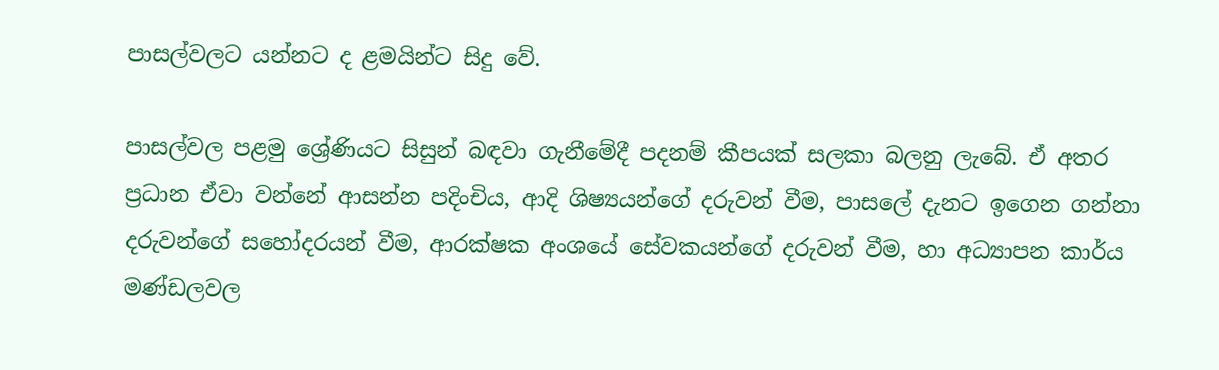පාසල්වලට යන්නට ද ළමයින්ට සිදු වේ.

පාසල්වල පළමු ශ්‍රේණියට සිසුන් බඳවා ගැනීමේදී පදනම් කීපයක් සලකා බලනු ලැබේ. ඒ අතර ප්‍ර‍ධාන ඒවා වන්නේ ආසන්න පදිංචිය, ආදි ශිෂ්‍යයන්ගේ දරුවන් වීම, පාසලේ දැනට ඉගෙන ගන්නා දරුවන්ගේ සහෝදරයන් වීම, ආරක්ෂක අංශයේ සේවකයන්ගේ දරුවන් වීම, හා අධ්‍යාපන කාර්ය මණ්ඩලවල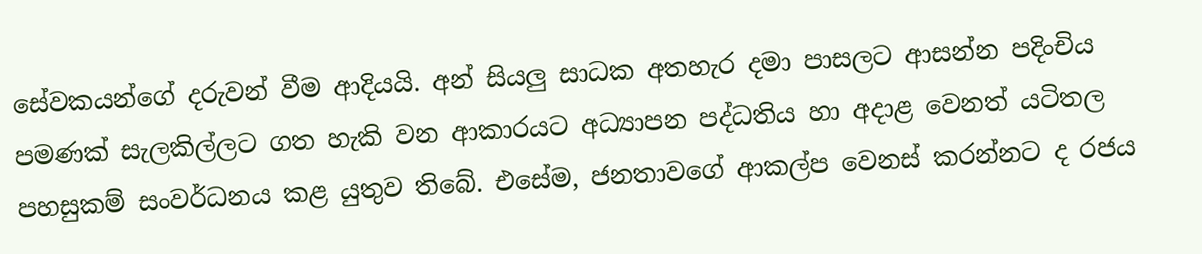සේවකයන්ගේ දරුවන් වීම ආදියයි. අන් සියලු සාධක අතහැර දමා පාසලට ආසන්න පදිංචිය පමණක් සැලකිල්ලට ගත හැකි වන ආකාරයට අධ්‍යාපන පද්ධතිය හා අදාළ වෙනත් යටිතල පහසුකම් සංවර්ධනය කළ යුතුව තිබේ. එසේම, ජනතාවගේ ආකල්ප වෙනස් කරන්නට ද රජය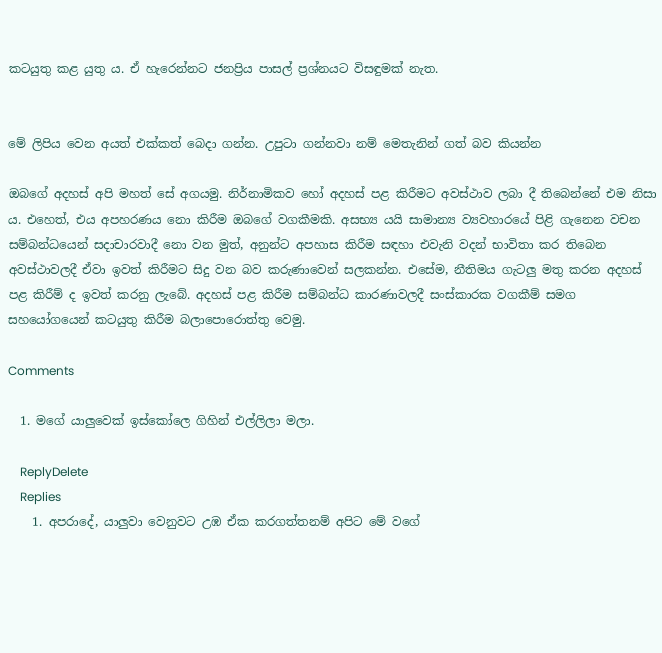කටයුතු කළ යුතු ය. ඒ හැරෙන්නට ජනප්‍රිය පාසල් ප්‍ර‍ශ්නයට විසඳුමක් නැත.


මේ ලිපිය වෙන අයත් එක්කත් බෙදා ගන්න. උපුටා ගන්නවා නම් ‍මෙතැනින් ගත් බව කියන්න

ඔබගේ අදහස් අපි මහත් සේ අගයමු. නිර්නාමිකව හෝ අදහස් පළ කිරීමට අවස්ථාව ලබා දී තිබෙන්නේ එම නිසා ය. එහෙත්, එය අපහරණය නො කිරීම ඔබ‍ගේ වගකීමකි. අසභ්‍ය යයි සාමාන්‍ය ව්‍යවහාරයේ පිළි ගැනෙන වචන සම්බන්ධයෙන් සදාචාරවාදී නො වන මුත්, අනුන්ට අපහාස කිරීම සඳහා එවැනි වදන් භාවිතා කර තිබෙන අවස්ථාවලදී ඒවා ඉවත් කිරීමට සිදු වන බව කරුණාවෙන් සලකන්න. එසේම, නීතිමය ගැටලු මතු කරන අදහස් පළ කිරීම් ද ඉවත් කරනු ලැබේ. අදහස් පළ කිරීම සම්බන්ධ කාරණාවලදී සංස්කාරක වගකීම් සමග සහයෝගයෙන් කටයුතු කිරීම බලාපොරොත්තු වෙමු.

Comments

  1. මගේ යාලුවෙක් ඉස්කෝලෙ ගිහින් එල්ලිලා මලා.

    ReplyDelete
    Replies
    1. අපරාදේ, යාලුවා වෙනුවට උඹ ඒක කරගත්තනම් අපිට මේ වගේ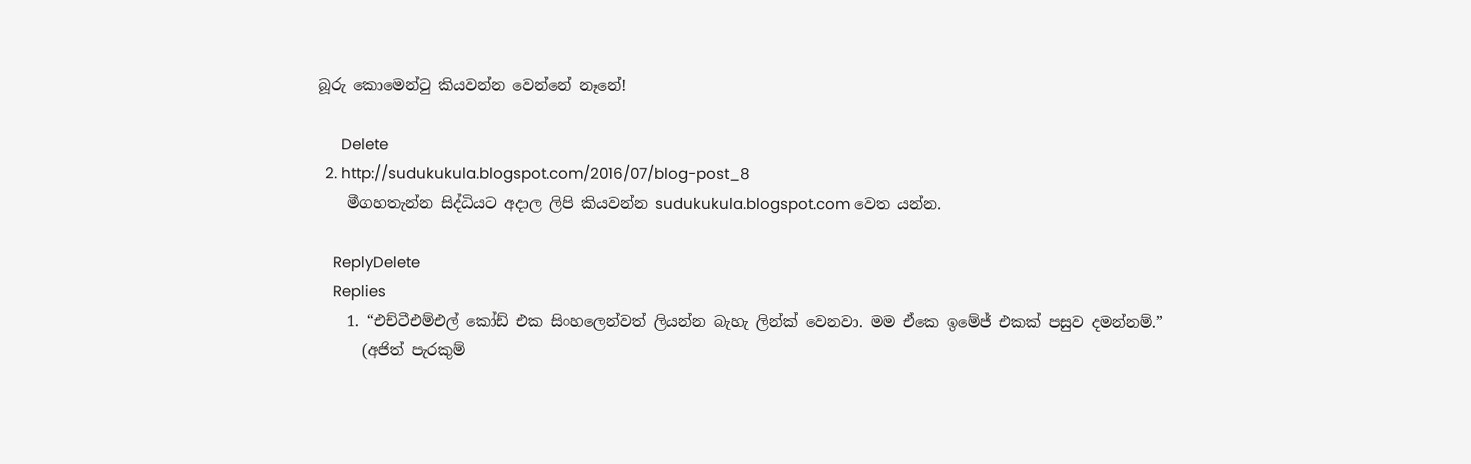බූරු කොමෙන්ටු කියවන්න වෙන්නේ නෑනේ!

      Delete
  2. http://sudukukula.blogspot.com/2016/07/blog-post_8
    මීගහතැන්න සිද්ධියට අදාල ලිපි කියවන්න sudukukula.blogspot.com වෙත යන්න.

    ReplyDelete
    Replies
    1. “එච්ටීඑම්එල් කෝඩ් එක සිංහලෙන්වත් ලියන්න බැහැ ලින්ක් වෙනවා. මම ඒකෙ ඉමේජ් එකක් පසුව දමන්නම්.”
      (අජිත් පැරකුම්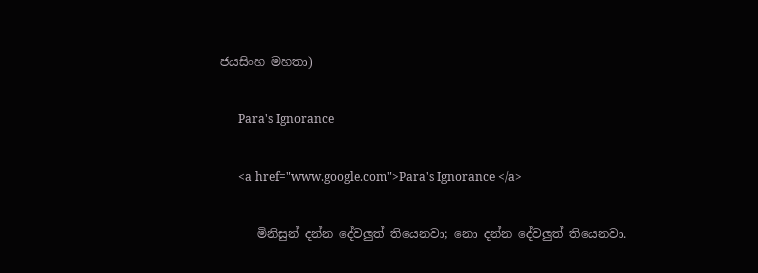ජයසිංහ මහතා)

      Para's Ignorance

      <a href="www.google.com">Para's Ignorance </a>

      මිනිසුන් දන්න දේවලුත් තියෙනවා; නො දන්න දේවලුත් තියෙනවා.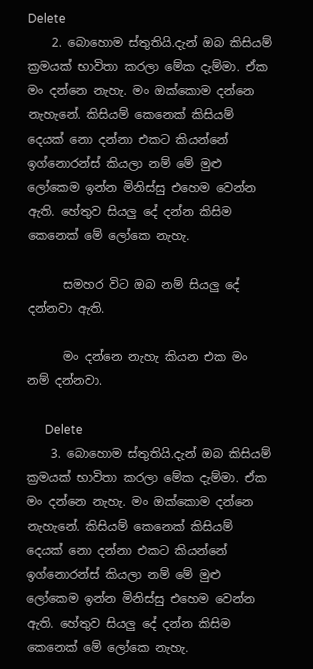Delete
    2. බොහොම ස්තුතියි.දැන් ඔබ කිසියම් ක්‍රමයක් භාවිතා කරලා මේක දැම්මා. ඒක මං දන්නෙ නැහැ. මං ඔක්කොම දන්නෙ නැහැනේ. කිසියම් කෙනෙක් කිසියම් දෙයක් නො දන්නා එකට කියන්නේ ඉග්නොරන්ස් කියලා නම් මේ මුළු ලෝකෙම ඉන්න මිනිස්සු එහෙම වෙන්න ඇති. හේතුව සියලු දේ දන්න කිසිම කෙනෙක් මේ ලෝකෙ නැහැ.

      සමහර විට ඔබ නම් සියලු දේ දන්නවා ඇති.

      මං දන්නෙ නැහැ කියන එක මං නම් දන්නවා.

      Delete
    3. බොහොම ස්තුතියි.දැන් ඔබ කිසියම් ක්‍රමයක් භාවිතා කරලා මේක දැම්මා. ඒක මං දන්නෙ නැහැ. මං ඔක්කොම දන්නෙ නැහැනේ. කිසියම් කෙනෙක් කිසියම් දෙයක් නො දන්නා එකට කියන්නේ ඉග්නොරන්ස් කියලා නම් මේ මුළු ලෝකෙම ඉන්න මිනිස්සු එහෙම වෙන්න ඇති. හේතුව සියලු දේ දන්න කිසිම කෙනෙක් මේ ලෝකෙ නැහැ.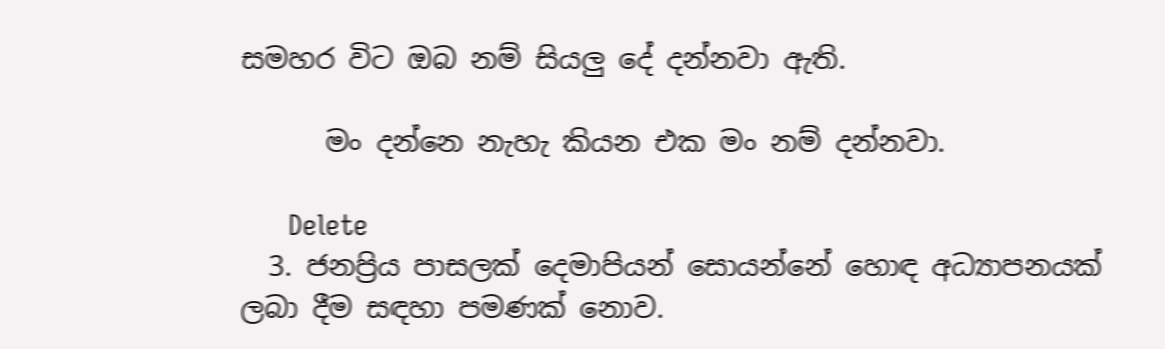සමහර විට ඔබ නම් සියලු දේ දන්නවා ඇති.

      මං දන්නෙ නැහැ කියන එක මං නම් දන්නවා.

      Delete
  3. ජනප්‍රිය පාසලක් දෙමාපියන් සොයන්නේ හොඳ අධ්‍යාපනයක් ලබා දීම සඳහා පමණක් නොව.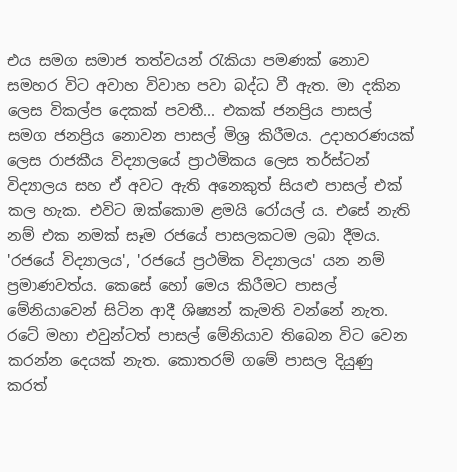එය සමග සමාජ තත්වයන් රැකියා පමණක් නොව සමහර විට අවාහ විවාහ පවා බද්ධ වී ඇත. මා දකින ලෙස විකල්ප දෙකක් පවතී... එකක් ජනප්‍රිය පාසල් සමග ජනප්‍රිය නොවන පාසල් මිශ්‍ර කිරීමය. උදාහරණයක් ලෙස රාජකීය විද්‍යාලයේ ප්‍රාථමිකය ලෙස තර්ස්ටන් විද්‍යාලය සහ ඒ අවට ඇති අනෙකුත් සියළු පාසල් එක් කල හැක. එවිට ඔක්කොම ළමයි රෝයල් ය. එසේ නැති නම් එක නමක් සෑම රජයේ පාසලකටම ලබා දීමය. 'රජයේ විද්‍යාලය', 'රජයේ ප්‍රථමික විද්‍යාලය' යන නම් ප්‍රමාණවත්ය. කෙසේ හෝ මෙය කිරීමට පාසල් මේනියාවෙන් සිටින ආදී ශිෂ්‍යන් කැමති වන්නේ නැත. රටේ මහා එවුන්ටත් පාසල් මේනියාව තිබෙන විට වෙන කරන්න දෙයක් නැත. කොතරම් ගමේ පාසල දියුණු කරත්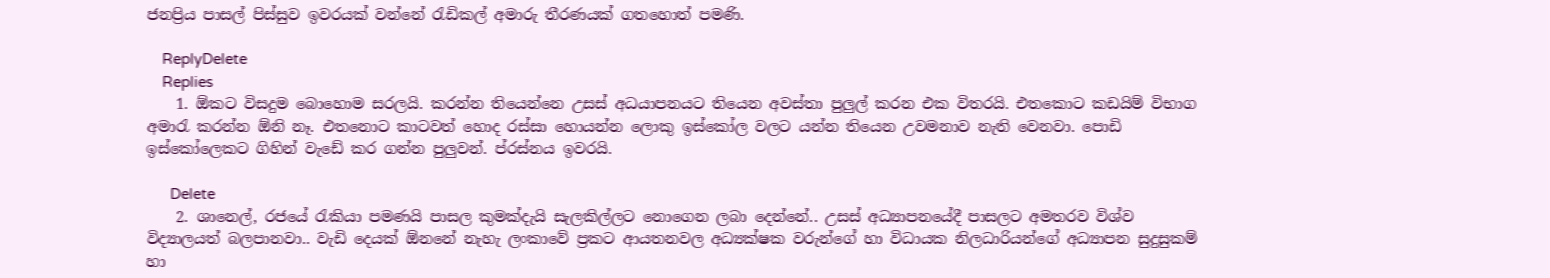ජනප්‍රිය පාසල් පිස්සුව ඉවරයක් වන්නේ රැඩිකල් අමාරු තීරණයක් ගතහොත් පමණි.

    ReplyDelete
    Replies
    1. ඕකට විසදුම බොහොම සරලයි. කරන්‍න තියෙන්නෙ උසස් අධයාපනයට තියෙන අවස්තා පුලුල් කරන එක විතරයි. එතකොට කඩයිම් විභාග අමාරැ කරන්න ඕනි නෑ. එතනොට කාටවත් හොද රස්සා හොයන්න ලොකු ඉස්කෝල වලට යන්න තියෙන උවමනාව නැති වෙනවා. පොඩි ඉස්කෝලෙකට ගිහින් වැඩේ කර ගන්න පුලුවන්. ප්රස්නය ඉවරයි.

      Delete
    2. ශානෙල්, රජයේ රැකියා පමණයි පාසල කුමක්දැයි සැලකිල්ලට නොගෙන ලබා දෙන්නේ.. උසස් අධ්‍යාපනයේදී පාසලට අමතරව විශ්ව විද්‍යාලයත් බලපානවා.. වැඩි දෙයක් ඕනනේ නැහැ ලංකාවේ ප්‍රකට ආයතනවල අධ්‍යක්ෂක වරුන්ගේ හා විධායක නිලධාරියන්ගේ අධ්‍යාපන සුදුසුකම් හා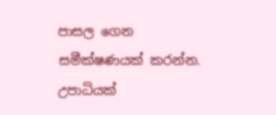පාසල ගෙන සමීක්ෂණයක් කරන්න. උපාධියක්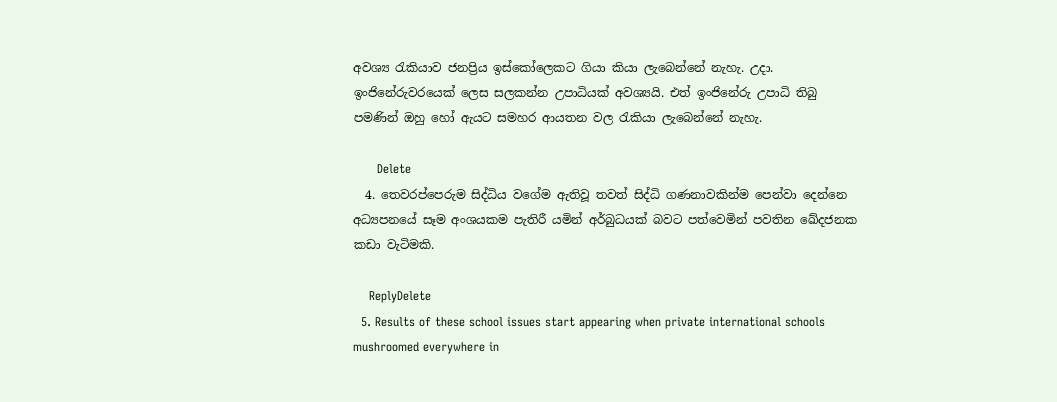අවශ්‍ය රැකියාව ජනප්‍රිය ඉස්කෝලෙකට ගියා කියා ලැබෙන්නේ නැහැ. උදා. ඉංජිනේරුවරයෙක් ලෙස සලකන්න උපාධියක් අවශ්‍යයි. එත් ඉංජිනේරු උපාධි තිබු පමණින් ඔහු හෝ ඇයට සමහර ආයතන වල රැකියා ලැබෙන්නේ නැහැ.

      Delete
  4. තෙවරප්පෙරුම සිද්ධිය වගේම ඇතිවූ තවත් සිද්ධි ගණනාවකින්ම පෙන්වා දෙන්නෙ අධ්‍යපනයේ සෑම අංශයකම පැතිරී යමින් අර්බුධයක් බවට පත්වෙමින් පවතින ඛේදජනක කඩා වැටිමකි.

    ReplyDelete
  5. Results of these school issues start appearing when private international schools mushroomed everywhere in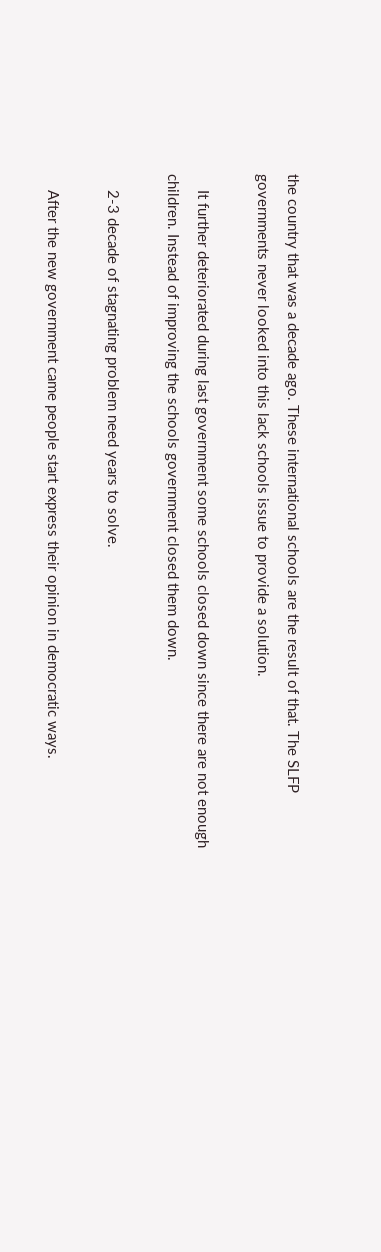the country that was a decade ago. These international schools are the result of that. The SLFP governments never looked into this lack schools issue to provide a solution.

    It further deteriorated during last government some schools closed down since there are not enough children. Instead of improving the schools government closed them down.

    2-3 decade of stagnating problem need years to solve.

    After the new government came people start express their opinion in democratic ways.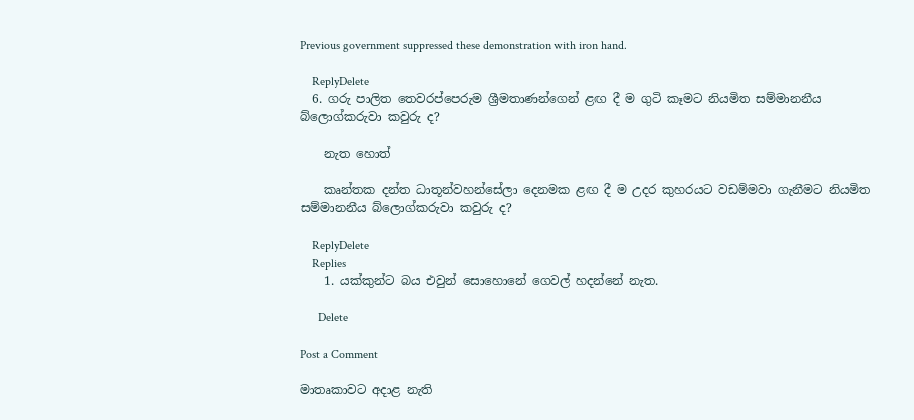Previous government suppressed these demonstration with iron hand.

    ReplyDelete
  6. ගරු පාලිත තෙවරප්පෙරුම ශ්‍රීමතාණන්ගෙන් ළඟ දී ම ගුටි කෑමට නියමිත සම්මානනීය බ්ලොග්කරුවා කවුරු ද?

    නැත හොත්

    කෘන්තක දන්ත ධාතූන්වහන්සේලා දෙනමක ළඟ දී ම උදර කුහරයට වඩම්මවා ගැනීමට නියමිත සම්මානනීය බ්ලොග්කරුවා කවුරු ද?

    ReplyDelete
    Replies
    1. යක්කුන්ට බය එවුන් සොහොනේ ගෙවල් හදන්නේ නැත.

      Delete

Post a Comment

මාතෘකාවට අදාළ නැති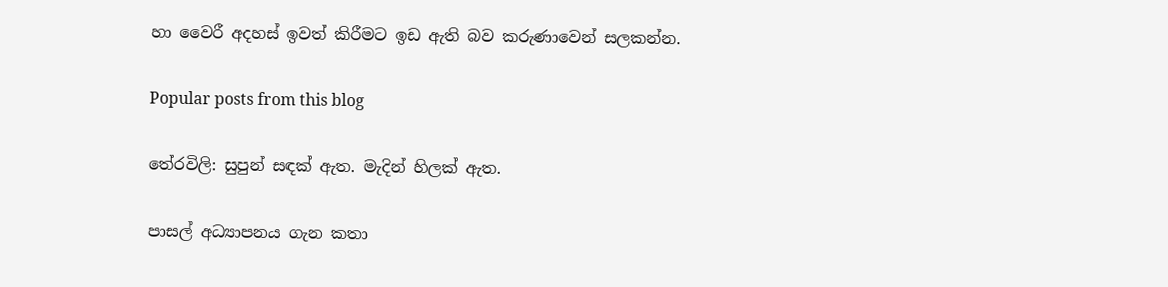හා වෛරී අදහස් ඉවත් කිරීමට ඉඩ ඇති බව කරුණාවෙන් සලකන්න.

Popular posts from this blog

තේරවිලි: සුපුන් සඳක් ඇත. මැදින් හිලක් ඇත.

පාසල් අධ්‍යාපනය ගැන කතා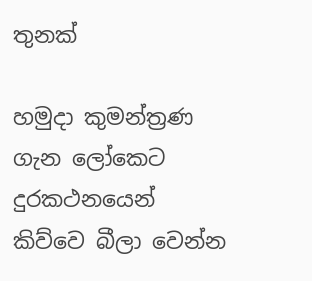තුනක්

හමුදා කුමන්ත්‍රණ ගැන ලෝකෙට දුරකථනයෙන් කිව්වෙ බීලා වෙන්න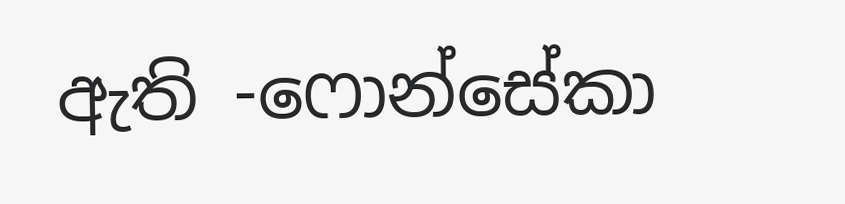ඇති -ෆොන්සේකා